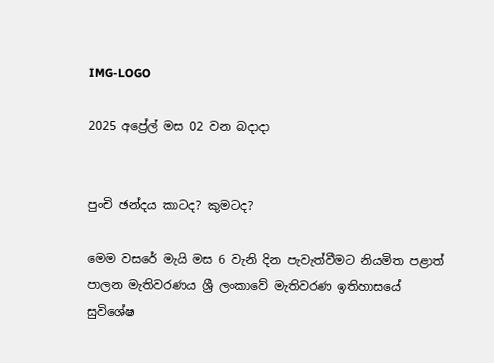IMG-LOGO

2025 අප්‍රේල් මස 02 වන බදාදා


පුංචි ඡන්දය කාටද? කුමටද?

මෙම වසරේ මැයි මස 6 වැනි දින පැවැත්වීමට නියමිත පළාත් පාලන මැතිවරණය ශ්‍රී ලංකාවේ මැතිවරණ ඉතිහාසයේ සුවිශේෂ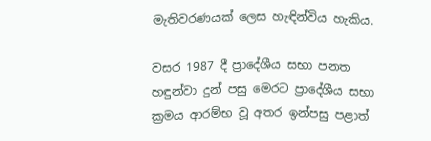මැතිවරණයක් ලෙස හැඳින්විය හැකිය.

වසර 1987 දී ප්‍රාදේශීය සභා පනත හඳුන්වා දුන් පසු මෙරට ප්‍රාදේශීය සභා ක්‍රමය ආරම්භ වූ අතර ඉන්පසු පළාත්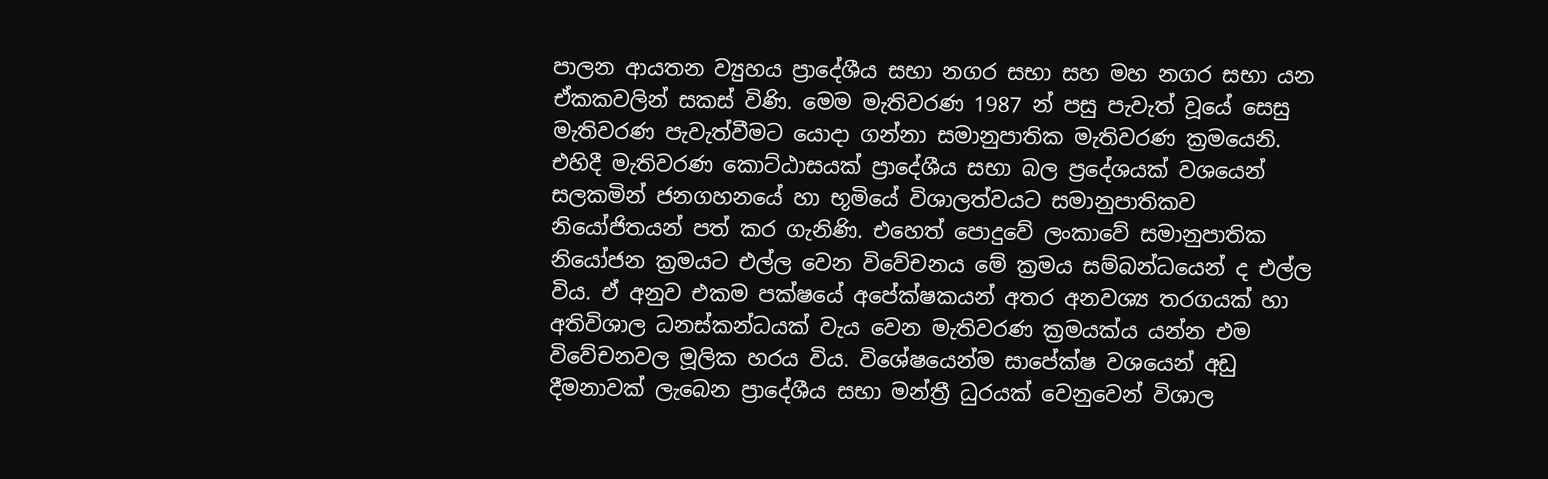පාලන ආයතන ව්‍යුහය ප්‍රාදේශීය සභා නගර සභා සහ මහ නගර සභා යන ඒකකවලින් සකස් විණි. මෙම මැතිවරණ 1987 න් පසු පැවැත් වූයේ සෙසු මැතිවරණ පැවැත්වීමට යොදා ගන්නා සමානුපාතික මැතිවරණ ක්‍රමයෙනි. එහිදී මැතිවරණ කොට්ඨාසයක් ප්‍රාදේශීය සභා බල ප්‍රදේශයක් වශයෙන් සලකමින් ජනගහනයේ හා භූමියේ විශාලත්වයට සමානුපාතිකව නියෝජිතයන් පත් කර ගැනිණි. එහෙත් පොදුවේ ලංකාවේ සමානුපාතික නියෝජන ක්‍රමයට එල්ල වෙන විවේචනය මේ ක්‍රමය සම්බන්ධයෙන් ද එල්ල විය. ඒ අනුව එකම පක්ෂයේ අපේක්ෂකයන් අතර අනවශ්‍ය තරගයක් හා අතිවිශාල ධනස්කන්ධයක් වැය වෙන මැතිවරණ ක්‍රමයක්ය යන්න එම විවේචනවල මූලික හරය විය. විශේෂයෙන්ම සාපේක්ෂ වශයෙන් අඩු දීමනාවක් ලැබෙන ප්‍රාදේශීය සභා මන්ත්‍රී ධුරයක් වෙනුවෙන් විශාල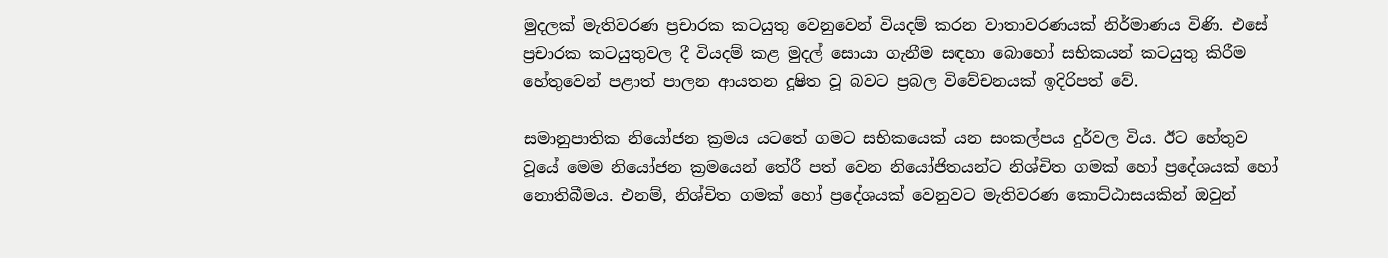මුදලක් මැතිවරණ ප්‍රචාරක කටයුතු වෙනුවෙන් වියදම් කරන වාතාවරණයක් නිර්මාණය විණි. එසේ ප්‍රචාරක කටයුතුවල දී වියදම් කළ මුදල් සොයා ගැනීම සඳහා බොහෝ සභිකයන් කටයුතු කිරීම හේතුවෙන් පළාත් පාලන ආයතන දූෂිත වූ බවට ප්‍රබල විවේචනයක් ඉදිරිපත් වේ.

සමානුපාතික නියෝජන ක්‍රමය යටතේ ගමට සභිකයෙක් යන සංකල්පය දුර්වල විය. ඊට හේතුව වූයේ මෙම නියෝජන ක්‍රමයෙන් තේරී පත් වෙන නියෝජිතයන්ට නිශ්චිත ගමක් හෝ ප්‍රදේශයක් හෝ නොතිබීමය. එනම්, නිශ්චිත ගමක් හෝ ප්‍රදේශයක් වෙනුවට මැතිවරණ කොට්ඨාසයකින් ඔවුන්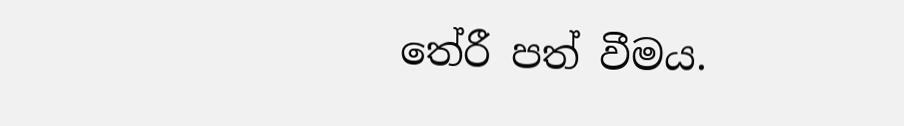තේරී පත් වීමය.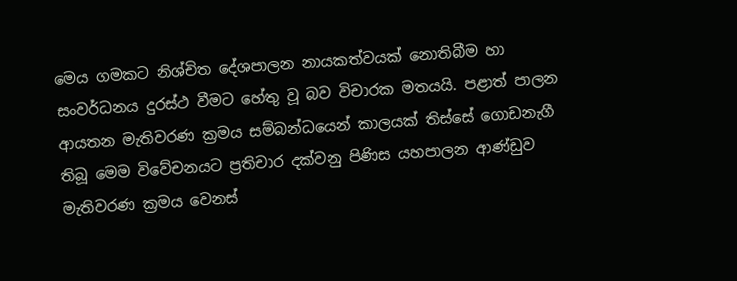මෙය ගමකට නිශ්චිත දේශපාලන නායකත්වයක් නොතිබීම හා සංවර්ධනය දුරස්ථ වීමට හේතු වූ බව විචාරක මතයයි. පළාත් පාලන ආයතන මැතිවරණ ක්‍රමය සම්බන්ධයෙන් කාලයක් තිස්සේ ගොඩනැගී තිබූ මෙම විවේචනයට ප්‍රතිචාර දක්වනු පිණිස යහපාලන ආණ්ඩුව මැතිවරණ ක්‍රමය වෙනස්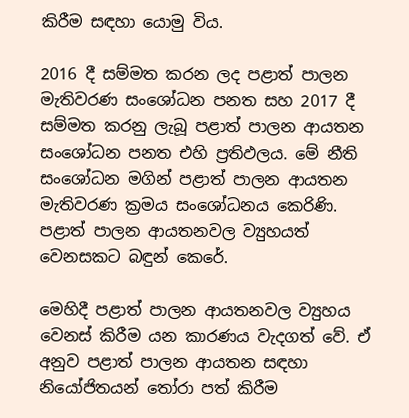කිරීම සඳහා යොමු විය.

2016 දී සම්මත කරන ලද පළාත් පාලන මැතිවරණ සංශෝධන පනත සහ 2017 දී සම්මත කරනු ලැබූ පළාත් පාලන ආයතන සංශෝධන පනත එහි ප්‍රතිඵලය. මේ නීති සංශෝධන මගින් පළාත් පාලන ආයතන මැතිවරණ ක්‍රමය සංශෝධනය කෙරිණි. පළාත් පාලන ආයතනවල ව්‍යුහයත් වෙනසකට බඳුන් කෙරේ.

මෙහිදී පළාත් පාලන ආයතනවල ව්‍යුහය වෙනස් කිරීම යන කාරණය වැදගත් වේ. ඒ අනුව පළාත් පාලන ආයතන සඳහා නියෝජිතයන් තෝරා පත් කිරීම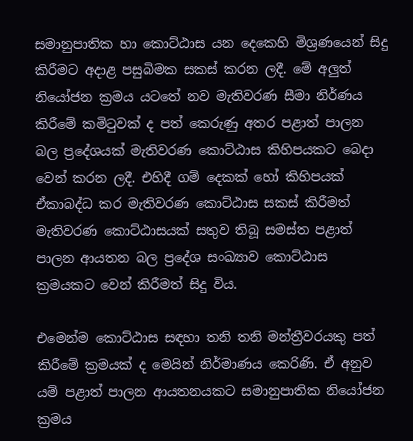සමානුපාතික හා කොට්ඨාස යන දෙකෙහි මිශ්‍රණයෙන් සිදු කිරීමට අදාළ පසුබිමක සකස් කරන ලදී. මේ අලුත් නියෝජන ක්‍රමය යටතේ නව මැතිවරණ සීමා නිර්ණය කිරීමේ කමිටුවක් ද පත් කෙරුණු අතර පළාත් පාලන බල ප්‍රදේශයක් මැතිවරණ කොට්ඨාස කිහිපයකට බෙදා වෙන් කරන ලදී. එහිදී ගම් දෙකක් හෝ කිහිපයක් ඒකාබද්ධ කර මැතිවරණ කොට්ඨාස සකස් කිරීමත් මැතිවරණ කොට්ඨාසයක් සතුව තිබූ සමස්ත පළාත් පාලන ආයතන බල ප්‍රදේශ සංඛ්‍යාව කොට්ඨාස ක්‍රමයකට වෙන් කිරීමත් සිදු විය.

එමෙන්ම කොට්ඨාස සඳහා තනි තනි මන්ත්‍රීවරයකු පත් කිරීමේ ක්‍රමයක් ද මෙයින් නිර්මාණය කෙරිණි. ඒ අනුව යම් පළාත් පාලන ආයතනයකට සමානුපාතික නියෝජන ක්‍රමය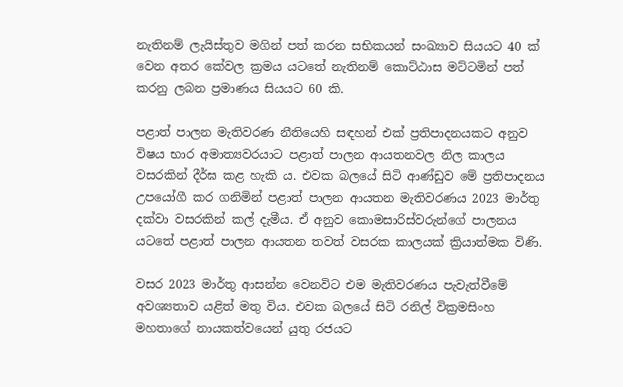නැතිනම් ලැයිස්තුව මගින් පත් කරන සභිකයන් සංඛ්‍යාව සියයට 40 ක් වෙන අතර කේවල ක්‍රමය යටතේ නැතිනම් කොට්ඨාස මට්ටමින් පත් කරනු ලබන ප්‍රමාණය සියයට 60 කි.

පළාත් පාලන මැතිවරණ නීතියෙහි සඳහන් එක් ප්‍රතිපාදනයකට අනුව විෂය භාර අමාත්‍යවරයාට පළාත් පාලන ආයතනවල නිල කාලය වසරකින් දීර්ඝ කළ හැකි ය. එවක බලයේ සිටි ආණ්ඩුව මේ ප්‍රතිපාදනය උපයෝගී කර ගනිමින් පළාත් පාලන ආයතන මැතිවරණය 2023 මාර්තු දක්වා වසරකින් කල් දැමීය. ඒ අනුව කොමසාරිස්වරුන්ගේ පාලනය යටතේ පළාත් පාලන ආයතන තවත් වසරක කාලයක් ක්‍රියාත්මක විණි.

වසර 2023 මාර්තු ආසන්න වෙනවිට එම මැතිවරණය පැවැත්වීමේ අවශ්‍යතාව යළිත් මතු විය. එවක බලයේ සිටි රනිල් වික්‍රමසිංහ මහතාගේ නායකත්වයෙන් යුතු රජයට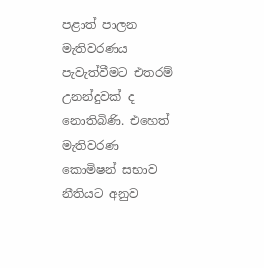පළාත් පාලන මැතිවරණය පැවැත්වීමට එතරම් උනන්දුවක් ද නොතිබිණි. එහෙත් මැතිවරණ කොමිෂන් සභාව නීතියට අනුව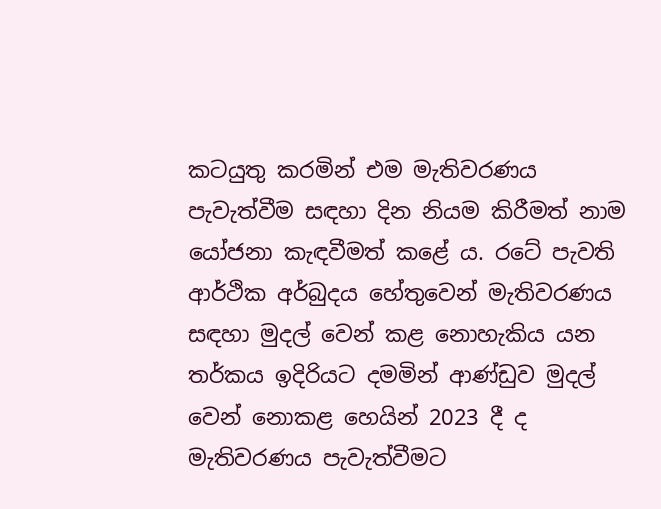කටයුතු කරමින් එම මැතිවරණය පැවැත්වීම සඳහා දින නියම කිරීමත් නාම යෝජනා කැඳවීමත් කළේ ය. රටේ පැවති ආර්ථික අර්බුදය හේතුවෙන් මැතිවරණය සඳහා මුදල් වෙන් කළ නොහැකිය යන තර්කය ඉදිරියට දමමින් ආණ්ඩුව මුදල් වෙන් නොකළ හෙයින් 2023 දී ද මැතිවරණය පැවැත්වීමට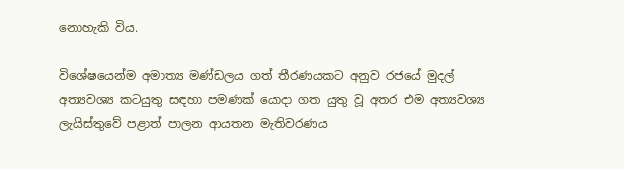නොහැකි විය.

විශේෂයෙන්ම අමාත්‍ය මණ්ඩලය ගත් තීරණයකට අනුව රජයේ මුදල් අත්‍යවශ්‍ය කටයුතු සඳහා පමණක් යොදා ගත යුතු වූ අතර එම අත්‍යවශ්‍ය ලැයිස්තුවේ පළාත් පාලන ආයතන මැතිවරණය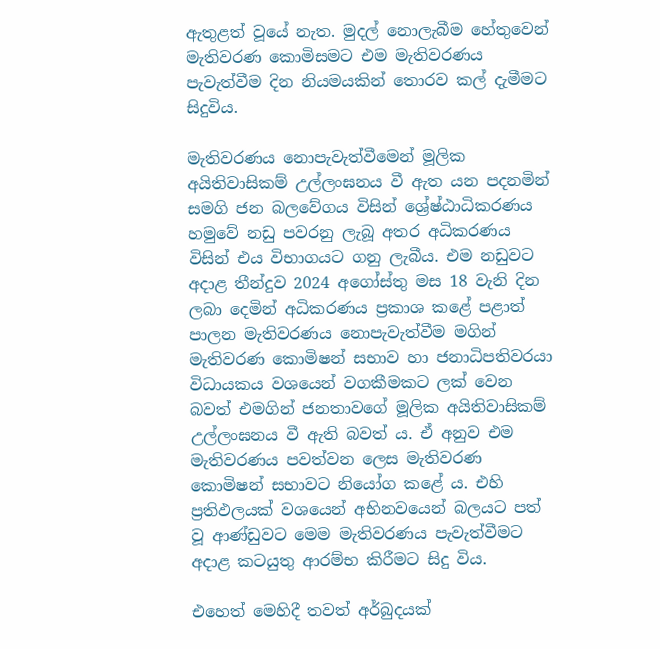ඇතුළත් වූයේ නැත. මුදල් නොලැබීම හේතුවෙන් මැතිවරණ කොමිසමට එම මැතිවරණය පැවැත්වීම දින නියමයකින් තොරව කල් දැමීමට සිදුවිය.

මැතිවරණය නොපැවැත්වීමෙන් මූලික අයිතිවාසිකම් උල්ලංඝනය වී ඇත යන පදනමින් සමගි ජන බලවේගය විසින් ශ්‍රේෂ්ඨාධිකරණය හමුවේ නඩු පවරනු ලැබූ අතර අධිකරණය විසින් එය විභාගයට ගනු ලැබීය. එම නඩුවට අදාළ තීන්දුව 2024 අගෝස්තු මස 18 වැනි දින ලබා දෙමින් අධිකරණය ප්‍රකාශ කළේ පළාත් පාලන මැතිවරණය නොපැවැත්වීම මගින් මැතිවරණ කොමිෂන් සභාව හා ජනාධිපතිවරයා විධායකය වශයෙන් වගකීමකට ලක් වෙන බවත් එමගින් ජනතාවගේ මූලික අයිතිවාසිකම් උල්ලංඝනය වී ඇති බවත් ය. ඒ අනුව එම මැතිවරණය පවත්වන ලෙස මැතිවරණ කොමිෂන් සභාවට නියෝග කළේ ය. එහි ප්‍රතිඵලයක් වශයෙන් අභිනවයෙන් බලයට පත් වූ ආණ්ඩුවට මෙම මැතිවරණය පැවැත්වීමට අදාළ කටයුතු ආරම්භ කිරීමට සිදු විය.

එහෙත් මෙහිදී තවත් අර්බුදයක්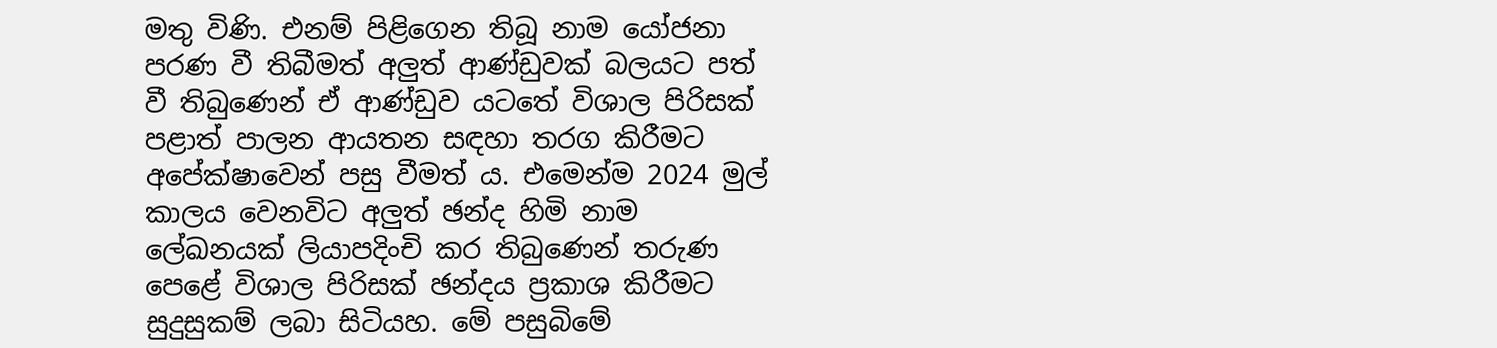මතු විණි. එනම් පිළිගෙන තිබූ නාම යෝජනා පරණ වී තිබීමත් අලුත් ආණ්ඩුවක් බලයට පත් වී තිබුණෙන් ඒ ආණ්ඩුව යටතේ විශාල පිරිසක් පළාත් පාලන ආයතන සඳහා තරග කිරීමට අපේක්ෂාවෙන් පසු වීමත් ය. එමෙන්ම 2024 මුල් කාලය වෙනවිට අලුත් ඡන්ද හිමි නාම ලේඛනයක් ලියාපදිංචි කර තිබුණෙන් තරුණ පෙළේ විශාල පිරිසක් ඡන්දය ප්‍රකාශ කිරීමට සුදුසුකම් ලබා සිටියහ. මේ පසුබිමේ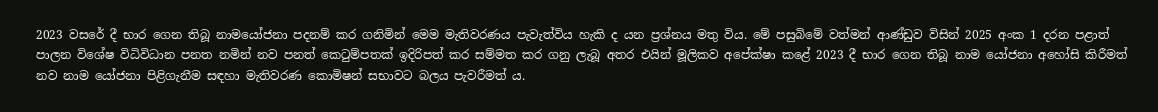2023 වසරේ දී භාර ගෙන තිබූ නාමයෝජනා පදනම් කර ගනිමින් මෙම මැතිවරණය පැවැත්විය හැකි ද යන ප්‍රශ්නය මතු විය. මේ පසුබිමේ වත්මන් ආණ්ඩුව විසින් 2025 අංක 1 දරන පළාත් පාලන විශේෂ විධිවිධාන පනත නමින් නව පනත් කෙටුම්පතක් ඉදිරිපත් කර සම්මත කර ගනු ලැබූ අතර එයින් මූලිකව අපේක්ෂා කළේ 2023 දී භාර ගෙන තිබූ නාම යෝජනා අහෝසි කිරීමත් නව නාම යෝජනා පිළිගැනීම සඳහා මැතිවරණ කොමිෂන් සභාවට බලය පැවරීමත් ය.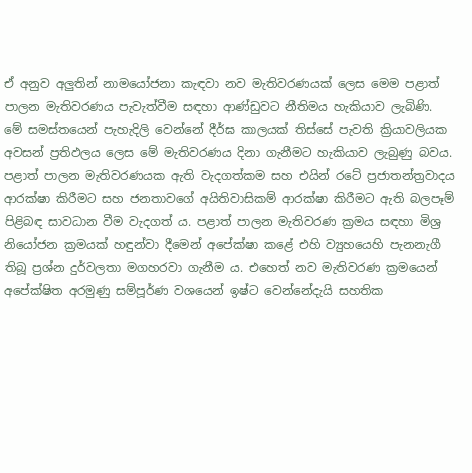ඒ අනුව අලුතින් නාමයෝජනා කැඳවා නව මැතිවරණයක් ලෙස මෙම පළාත් පාලන මැතිවරණය පැවැත්වීම සඳහා ආණ්ඩුවට නීතිමය හැකියාව ලැබිණි. මේ සමස්තයෙන් පැහැදිලි වෙන්නේ දීර්ඝ කාලයක් තිස්සේ පැවති ක්‍රියාවලියක අවසන් ප්‍රතිඵලය ලෙස මේ මැතිවරණය දිනා ගැනීමට හැකියාව ලැබුණු බවය. පළාත් පාලන මැතිවරණයක ඇති වැදගත්කම සහ එයින් රටේ ප්‍රජාතන්ත්‍රවාදය ආරක්ෂා කිරීමට සහ ජනතාවගේ අයිතිවාසිකම් ආරක්ෂා කිරීමට ඇති බලපෑම් පිළිබඳ සාවධාන වීම වැදගත් ය. පළාත් පාලන මැතිවරණ ක්‍රමය සඳහා මිශ්‍ර නියෝජන ක්‍රමයක් හඳුන්වා දීමෙන් අපේක්ෂා කළේ එහි ව්‍යුහයෙහි පැනනැගී තිබූ ප්‍රශ්න දුර්වලතා මගහරවා ගැනීම ය. එහෙත් නව මැතිවරණ ක්‍රමයෙන් අපේක්ෂිත අරමුණු සම්පූර්ණ වශයෙන් ඉෂ්ට වෙන්නේදැයි සහතික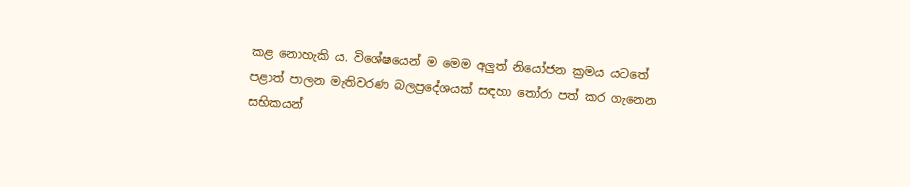කළ නොහැකි ය. විශේෂයෙන් ම මෙම අලුත් නියෝජන ක්‍රමය යටතේ පළාත් පාලන මැතිවරණ බලප්‍රදේශයක් සඳහා තෝරා පත් කර ගැනෙන සභිකයන්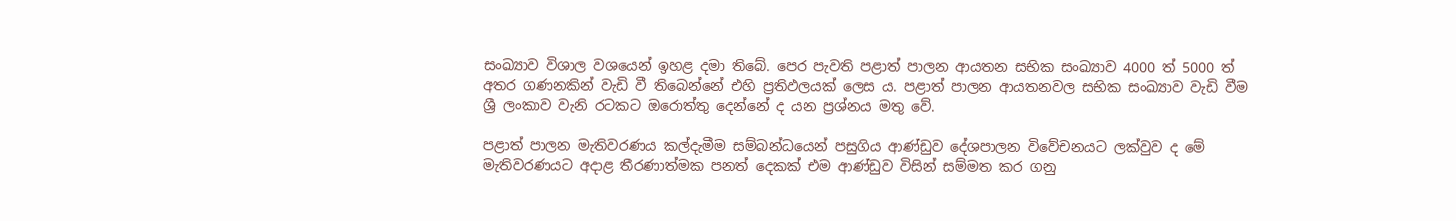සංඛ්‍යාව විශාල වශයෙන් ඉහළ දමා තිබේ. පෙර පැවති පළාත් පාලන ආයතන සභික සංඛ්‍යාව 4000 ත් 5000 ත් අතර ගණනකින් වැඩි වී තිබෙන්නේ එහි ප්‍රතිඵලයක් ලෙස ය. පළාත් පාලන ආයතනවල සභික සංඛ්‍යාව වැඩි වීම ශ්‍රී ලංකාව වැනි රටකට ඔරොත්තු දෙන්නේ ද යන ප්‍රශ්නය මතු වේ.

පළාත් පාලන මැතිවරණය කල්දැමීම සම්බන්ධයෙන් පසුගිය ආණ්ඩුව දේශපාලන විවේචනයට ලක්වුව ද මේ මැතිවරණයට අදාළ තීරණාත්මක පනත් දෙකක් එම ආණ්ඩුව විසින් සම්මත කර ගනු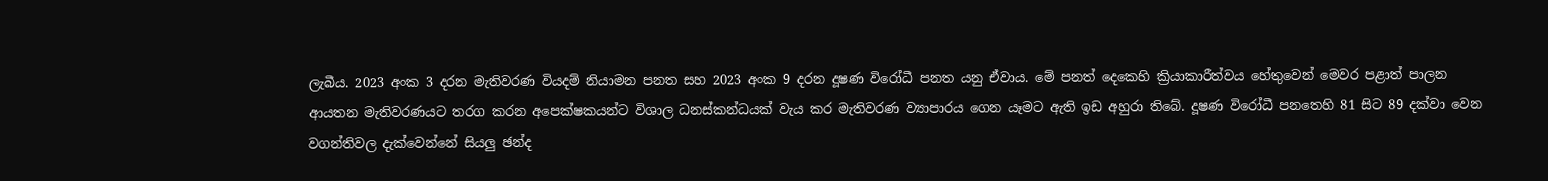ලැබීය. 2023 අංක 3 දරන මැතිවරණ වියදම් නියාමන පනත සහ 2023 අංක 9 දරන දූෂණ විරෝධී පනත යනු ඒවාය. මේ පනත් දෙකෙහි ක්‍රියාකාරීත්වය හේතුවෙන් මෙවර පළාත් පාලන ආයතන මැතිවරණයට තරග කරන අපෙක්ෂකයන්ට විශාල ධනස්කන්ධයක් වැය කර මැතිවරණ ව්‍යාපාරය ගෙන යෑමට ඇති ඉඩ අහුරා තිබේ. දූෂණ විරෝධී පනතෙහි 81 සිට 89 දක්වා වෙන වගන්තිවල දැක්වෙන්නේ සියලු ඡන්ද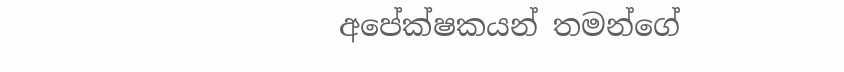අපේක්ෂකයන් තමන්ගේ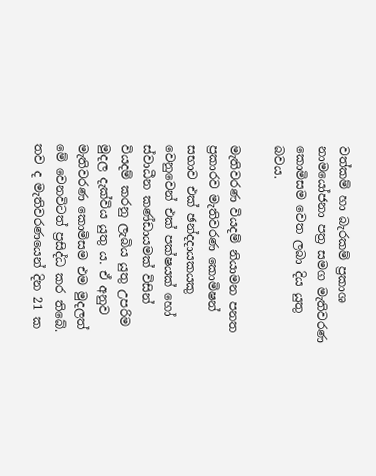වත්කම් හා බැරකම් ප්‍රකාශ නාමයෝජනා පත්‍ර සමග මැතිවරණ කොමිසම වෙත ලබා දිය යුතු බවය.

මැතිවරණ වියදම් නියාමන පනත ප්‍රකාරව මැතිවරණ කොමිෂන් සභාව එක් ඡන්දදායකයකු වෙනුවෙන් එක් පක්ෂයක් හෝ ස්වාධීන කණ්ඩායමක් විසින් වියදම් කරනු ලැබිය යුතු උපරිම මුදල දැක්විය යුතු ය. ඒ අනුව මැතිවරණ කොමිසම එම මුදලත් මේ වෙනවිටත් ප්‍රසිද්ධ කර තිබේ. තව ද මැතිවරණයෙන් දින 21 ක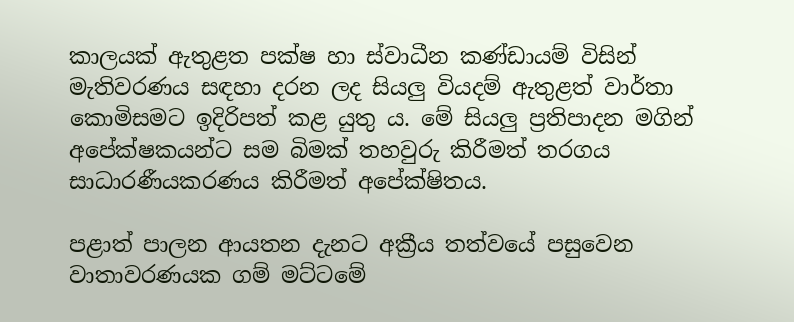කාලයක් ඇතුළත පක්ෂ හා ස්වාධීන කණ්ඩායම් විසින් මැතිවරණය සඳහා දරන ලද සියලු වියදම් ඇතුළත් වාර්තා කොමිසමට ඉදිරිපත් කළ යුතු ය. මේ සියලු ප්‍රතිපාදන මගින් අපේක්ෂකයන්ට සම බිමක් තහවුරු කිරීමත් තරගය සාධාරණීයකරණය කිරීමත් අපේක්ෂිතය.

පළාත් පාලන ආයතන දැනට අක්‍රීය තත්වයේ පසුවෙන වාතාවරණයක ගම් මට්ටමේ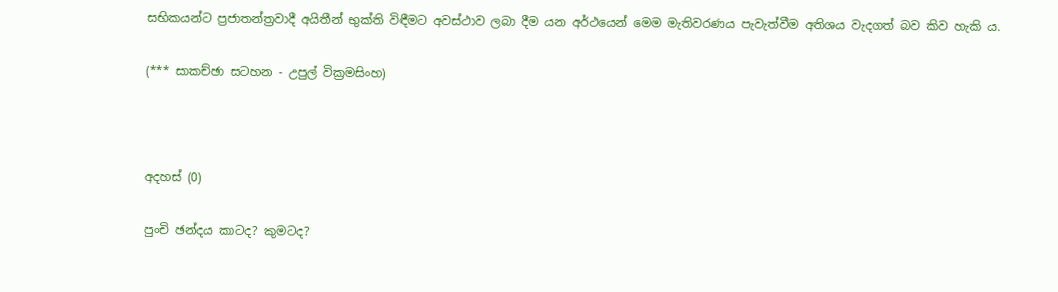සභිකයන්ට ප්‍රජාතන්ත්‍රවාදී අයිතීන් භුක්ති විඳීමට අවස්ථාව ලබා දීම යන අර්ථයෙන් මෙම මැතිවරණය පැවැත්වීම අතිශය වැදගත් බව කිව හැකි ය.

(*** සාකච්ඡා සටහන - උපුල් වික්‍රමසිංහ)



අදහස් (0)

පුංචි ඡන්දය කාටද? කුමටද?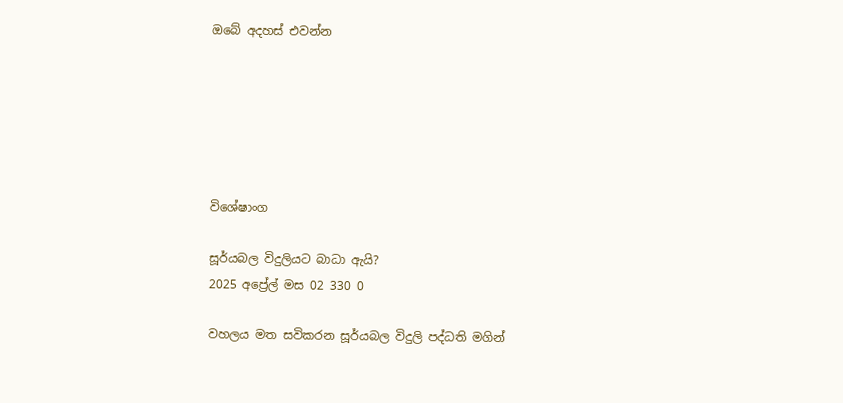ඔබේ අදහස් එවන්න






විශේෂාංග

සූර්යබල විදුලියට බාධා ඇයි?
2025 අප්‍රේල් මස 02 330 0

වහලය මත සවිකරන සූර්යබල විදුලි පද්ධති මගින්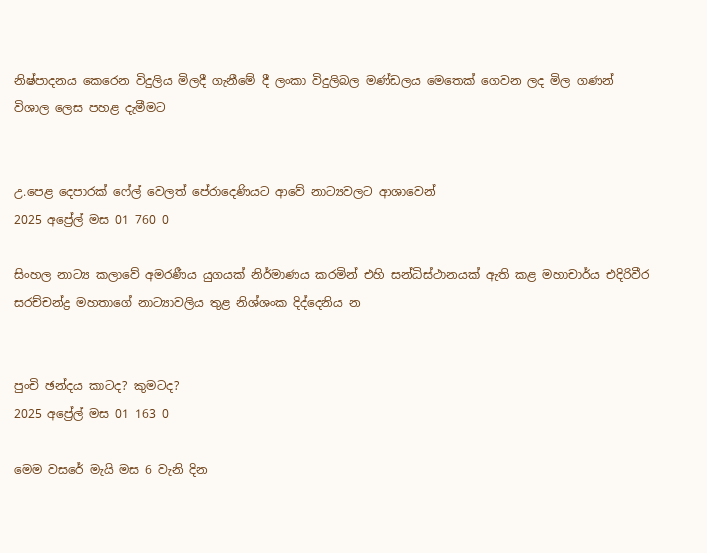නිෂ්පාදනය කෙරෙන විදුලිය මිලදී ගැනීමේ දී ‌ලංකා විදුලිබල මණ්ඩලය මෙතෙක් ගෙවන ලද මිල ගණන් විශාල ලෙස පහළ දැමීමට


උ.පෙළ දෙපාරක් ෆේල් වෙලත් පේරාදෙණියට ආවේ නාට්‍යවලට ආශාවෙන්
2025 අප්‍රේල් මස 01 760 0

සිංහල නාට්‍ය කලාවේ අමරණීය යුගයක් නිර්මාණය කරමින් එහි සන්ධිස්ථානයක් ඇති කළ මහාචාර්ය එදිරිවීර සරච්චන්ද්‍ර මහතාගේ නාට්‍යාවලිය තුළ නිශ්ශංක දිද්දෙනිය න


පුංචි ඡන්දය කාටද? කුමටද?
2025 අප්‍රේල් මස 01 163 0

මෙම වසරේ මැයි මස 6 වැනි දින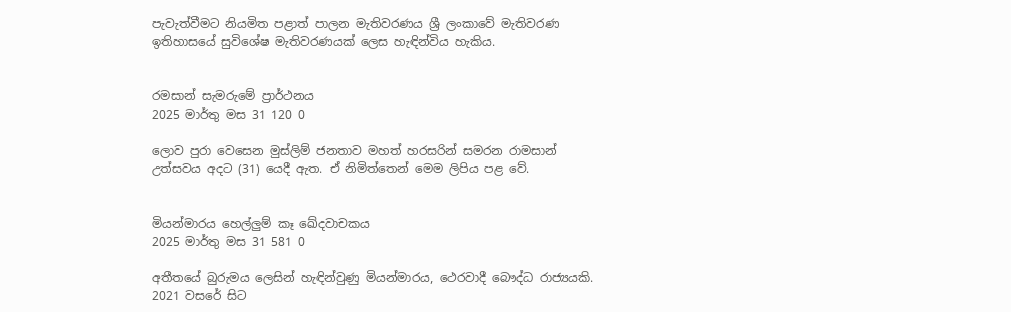පැවැත්වීමට නියමිත පළාත් පාලන මැතිවරණය ශ්‍රී ලංකාවේ මැතිවරණ ඉතිහාසයේ සුවිශේෂ මැතිවරණයක් ලෙස හැඳින්විය හැකිය.


රමසාන් සැමරුමේ ප්‍රාර්ථනය
2025 මාර්තු මස 31 120 0

ලොව පුරා වෙසෙන මුස්ලිම් ජනතාව මහත් හරසරින් සමරන රාමසාන් උත්සවය අදට (31) යෙදී ඇත. ඒ නිමිත්තෙන් මෙම ලිපිය පළ වේ.


මියන්මාරය හෙල්ලුම් කෑ ඛේදවාචකය
2025 මාර්තු මස 31 581 0

අතීතයේ බුරුමය ලෙසින් හැඳින්වුණු මියන්මාරය, ථෙරවාදී බෞද්ධ රාජ්‍යයකි. 2021 වසරේ සිට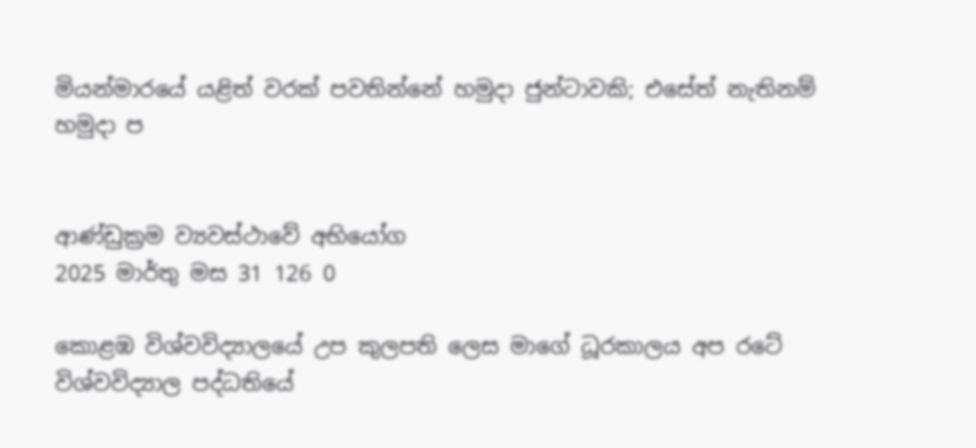මියන්මාරයේ යළිත් වරක් පවතින්නේ හමුදා ජුන්ටාවකි; එසේත් නැතිනම් හමුදා ප


ආණ්ඩුක්‍රම ව්‍යවස්ථාවේ අභියෝග
2025 මාර්තු මස 31 126 0

කොළඹ විශ්වවිද්‍යාලයේ උප කුලපති ලෙස මාගේ ධූරකාලය අප රටේ විශ්වවිද්‍යාල පද්ධතියේ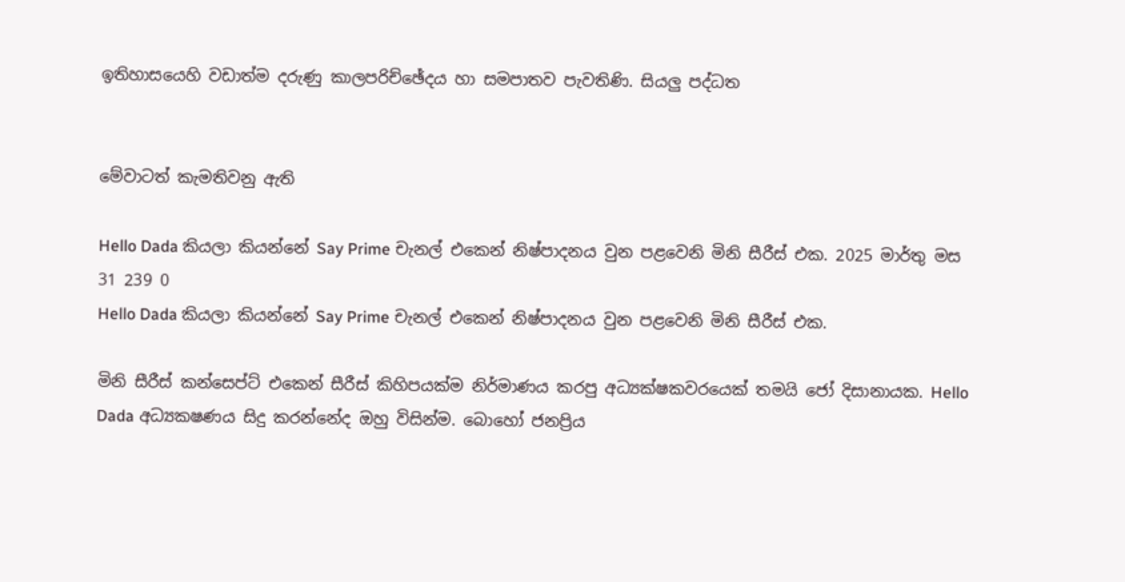ඉතිහාසයෙහි වඩාත්ම දරුණු කාලපරිච්ඡේදය හා සමපාතව පැවතිණි. සියලු‍ පද්ධත


මේවාටත් කැමතිවනු ඇති

Hello Dada කියලා කියන්නේ Say Prime චැනල් එකෙන් නිෂ්පාදනය වුන පළවෙනි මිනි සීරීස් එක. 2025 මාර්තු මස 31 239 0
Hello Dada කියලා කියන්නේ Say Prime චැනල් එකෙන් නිෂ්පාදනය වුන පළවෙනි මිනි සීරීස් එක.

මිනි සීරීස් කන්සෙප්ට් එකෙන් සීරීස් කිහිපයක්ම නිර්මාණය කරපු අධ්‍යක්ෂකවරයෙක් තමයි ජෝ දිසානායක. Hello Dada අධ්‍යකෂණය සිදු කරන්නේද ඔහු විසින්ම. බොහෝ ජනප්‍රිය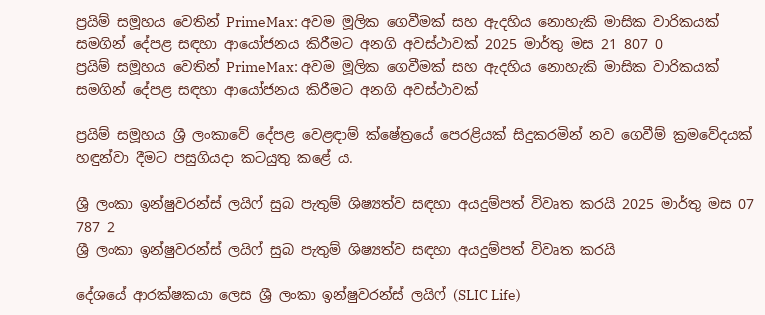ප්‍රයිම් සමූහය වෙතින් PrimeMax: අවම මූලික ගෙවීමක් සහ ඇදහිය නොහැකි මාසික වාරිකයක් සමගින් දේපළ සඳහා ආයෝජනය කිරීමට අනගි අවස්ථාවක් 2025 මාර්තු මස 21 807 0
ප්‍රයිම් සමූහය වෙතින් PrimeMax: අවම මූලික ගෙවීමක් සහ ඇදහිය නොහැකි මාසික වාරිකයක් සමගින් දේපළ සඳහා ආයෝජනය කිරීමට අනගි අවස්ථාවක්

ප්‍රයිම් සමූහය ශ්‍රී ලංකාවේ දේපළ වෙළඳාම් ක්ෂේත්‍රයේ පෙරළියක් සිදුකරමින් නව ගෙවීම් ක්‍රමවේදයක් හඳුන්වා දීමට පසුගියදා කටයුතු කළේ ය.

ශ්‍රී ලංකා ඉන්ෂුවරන්ස් ලයිෆ් සුබ පැතුම් ශිෂ්‍යත්ව සඳහා අයදුම්පත් විවෘත කරයි 2025 මාර්තු මස 07 787 2
ශ්‍රී ලංකා ඉන්ෂුවරන්ස් ලයිෆ් සුබ පැතුම් ශිෂ්‍යත්ව සඳහා අයදුම්පත් විවෘත කරයි

දේශයේ ආරක්ෂකයා ලෙස ශ්‍රී ලංකා ඉන්ෂුවරන්ස් ලයිෆ් (SLIC Life)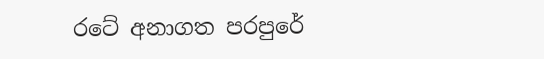රටේ අනාගත පරපුරේ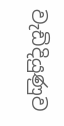වැඩිදියුණුව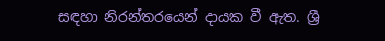සඳහා නිරන්තරයෙන් දායක වී ඇත. ශ්‍රී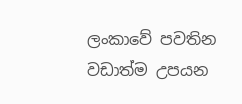ලංකාවේ පවතින වඩාත්ම උපයන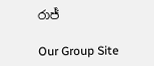රාජ්‍

Our Group Site